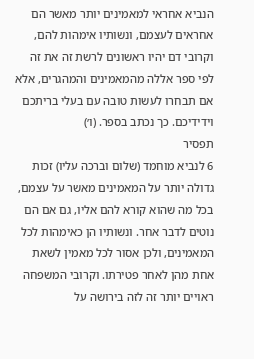הנביא אחראי למאמינים יותר מאשר הם אחראים לעצמם, ונשותיו אימהות להם, וקרובי דם יהיו ראשונים לרשת זה את זה לפי ספר אללה מהמאמינים והמהגרים, אלא אם תבחרו לעשות טובה עם בעלי בריתכם וידידיכם. כך נכתב בספר. (ו׳)
תפסיר
6 לנביא מוחמד (שלום וברכה עליו) זכות גדולה יותר על המאמינים מאשר על עצמם, בכל מה שהוא קורא להם אליו, גם אם הם נוטים לדבר אחר. ונשותיו הן כאימהות לכל המאמינים, ולכן אסור לכל מאמין לשאת אחת מהן לאחר פטירתו. וקרובי המשפחה ראויים יותר זה לזה בירושה על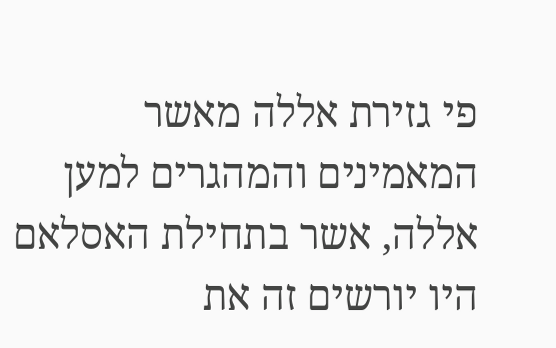פי גזירת אללה מאשר המאמינים והמהגרים למען אללה, אשר בתחילת האסלאם היו יורשים זה את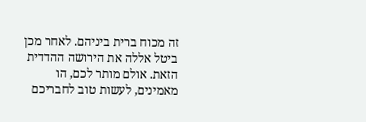זה מכוח ברית ביניהם. לאחר מכן ביטל אללה את הירושה ההדדית הזאת. אולם מותר לכם, הו מאמינים, לעשות טוב לחבריכם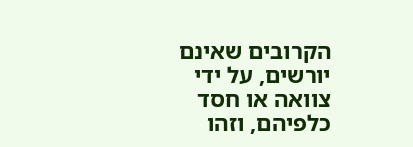הקרובים שאינם יורשים, על ידי צוואה או חסד כלפיהם, וזהו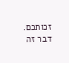זכותכם. דבר זה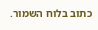כתוב בלוח השמור.